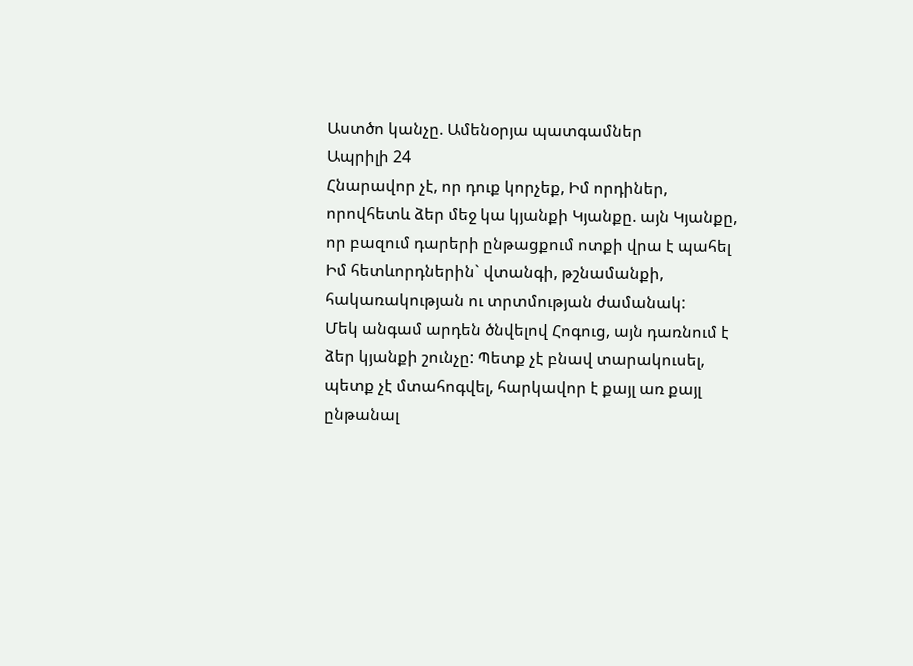Աստծո կանչը. Ամենօրյա պատգամներ
Ապրիլի 24
Հնարավոր չէ, որ դուք կորչեք, Իմ որդիներ, որովհետև ձեր մեջ կա կյանքի Կյանքը. այն Կյանքը, որ բազում դարերի ընթացքում ոտքի վրա է պահել Իմ հետևորդներին` վտանգի, թշնամանքի, հակառակության ու տրտմության ժամանակ:
Մեկ անգամ արդեն ծնվելով Հոգուց, այն դառնում է ձեր կյանքի շունչը: Պետք չէ բնավ տարակուսել, պետք չէ մտահոգվել, հարկավոր է քայլ առ քայլ ընթանալ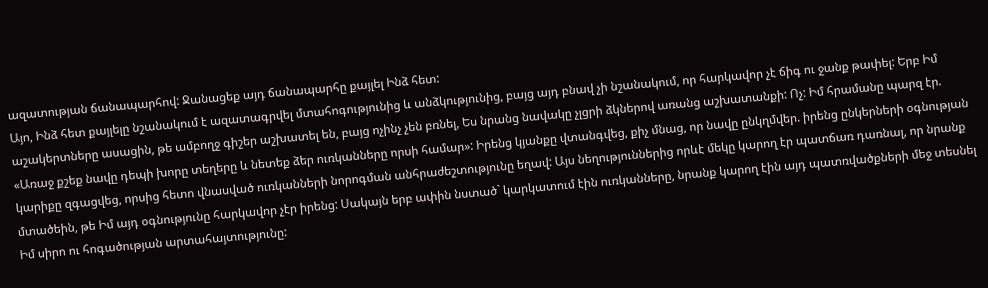ազատության ճանապարհով: Ջանացեք այդ ճանապարհը քայլել Ինձ հետ:
Այո, Ինձ հետ քայլելը նշանակում է ազատագրվել մտահոգությունից և անձկությունից, բայց այդ բնավ չի նշանակում, որ հարկավոր չէ ճիգ ու ջանք թափել: Երբ Իմ աշակերտները ասացին, թե ամբողջ գիշեր աշխատել են, բայց ոչինչ չեն բռնել, Ես նրանց նավակը չլցրի ձկներով առանց աշխատանքի: Ոչ: Իմ հրամանը պարզ էր. «Առաջ քշեք նավը դեպի խորը տեղերը և նետեք ձեր ուռկանները որսի համար»: Իրենց կյանքը վտանգվեց, քիչ մնաց, որ նավը ընկղմվեր. իրենց ընկերների օգնության կարիքը զգացվեց, որսից հետո վնասված ուռկանների նորոգման անհրաժեշտությունը եղավ: Այս նեղություններից որևէ մեկը կարող էր պատճառ դառնալ, որ նրանք մտածեին, թե Իմ այդ օգնությունը հարկավոր չէր իրենց: Սակայն երբ ափին նստած` կարկատում էին ուռկանները, նրանք կարող էին այդ պատռվածքների մեջ տեսնել Իմ սիրո ու հոգածության արտահայտությունը: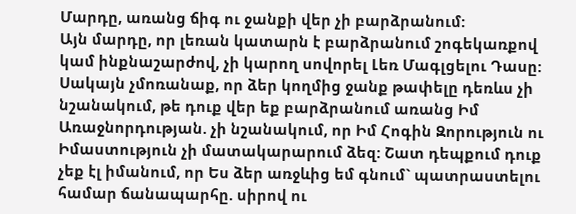Մարդը, առանց ճիգ ու ջանքի վեր չի բարձրանում:
Այն մարդը, որ լեռան կատարն է բարձրանում շոգեկառքով կամ ինքնաշարժով, չի կարող սովորել Լեռ Մագլցելու Դասը: Սակայն չմոռանաք, որ ձեր կողմից ջանք թափելը դեռևս չի նշանակում, թե դուք վեր եք բարձրանում առանց Իմ Առաջնորդության. չի նշանակում, որ Իմ Հոգին Զորություն ու Իմաստություն չի մատակարարում ձեզ: Շատ դեպքում դուք չեք էլ իմանում, որ Ես ձեր առջևից եմ գնում` պատրաստելու համար ճանապարհը. սիրով ու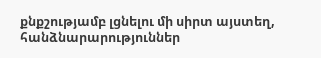քնքշությամբ լցնելու մի սիրտ այստեղ, հանձնարարություններ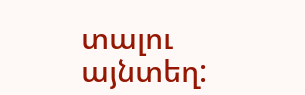տալու այնտեղ: